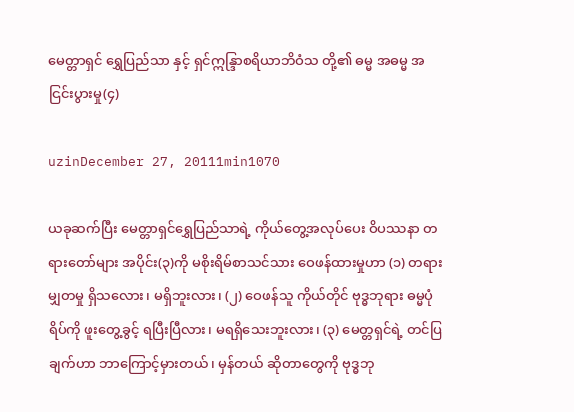မေတ္တာရှင် ရွှေပြည်သာ နှင့် ရှင်ဣန္ဒြာစရိယာဘိဝံသ တို့၏ ဓမ္မ အဓမ္မ အငြင်းပွားမှု(၄)

uzinDecember 27, 20111min1070

ယခုဆက်ပြီး မေတ္တာရှင်ရွှေပြည်သာရဲ့ ကိုယ်တွေ့အလုပ်ပေး ဝိပဿနာ တရားတော်များ အပိုင်း(၃)ကို မစိုးရိမ်စာသင်သား ဝေဖန်ထားမှုဟာ (၁) တရားမျှတမှု ရှိသလေား၊ မရှိဘူးလား၊ (၂) ဝေဖန်သူ ကိုယ်တိုင် ဗုဒ္ဓဘုရား ဓမ္မပုံရိပ်ကို ဖူးတွေ့ခွင့် ရပြီးပြီလား၊ မရရှိသေးဘူးလား၊ (၃) မေတ္တရှင်ရဲ့ တင်ပြချက်ဟာ ဘာကြောင့်မှားတယ်၊ မှန်တယ် ဆိုတာတွေကို ဗုဒ္ဓဘု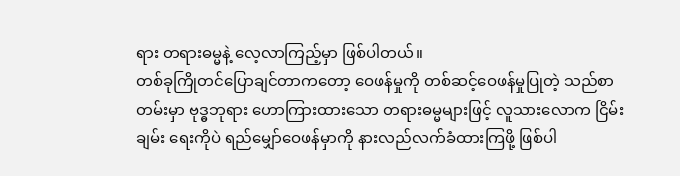ရား တရားဓမ္မနဲ့ လေ့လာကြည့်မှာ ဖြစ်ပါတယ်။
တစ်ခုကြိုတင်ပြောချင်တာကတော့ ဝေဖန်မှုကို တစ်ဆင့်ဝေဖန်မှုပြုတဲ့ သည်စာတမ်းမှာ ဗုဒ္ဓဘုရား ဟောကြားထားသော တရားဓမ္မများဖြင့် လူသားလောက ငြိမ်းချမ်း ရေးကိုပဲ ရည်မျှော်ဝေဖန်မှာကို နားလည်လက်ခံထားကြဖို့ ဖြစ်ပါ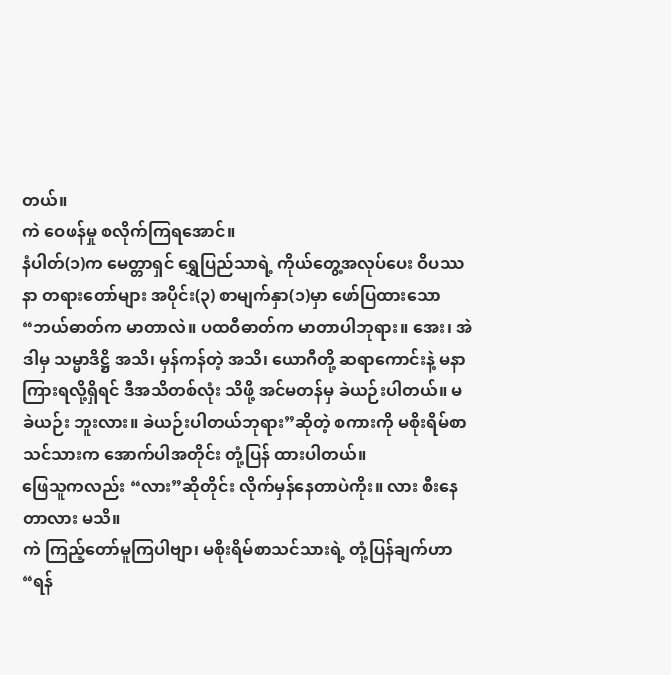တယ်။
ကဲ ဝေဖန်မှု စလိုက်ကြရအောင်။
နံပါတ်(၁)က မေတ္တာရှင် ရွှေပြည်သာရဲ့ ကိုယ်တွေ့အလုပ်ပေး ဝိပဿနာ တရားတော်များ အပိုင်း(၃) စာမျက်နှာ(၁)မှာ ဖော်ပြထားသော “ဘယ်ဓာတ်က မာတာလဲ။ ပထဝီဓာတ်က မာတာပါဘုရား။ အေး၊ အဲဒါမှ သမ္မာဒိဋ္ဌိ အသိ၊ မှန်ကန်တဲ့ အသိ၊ ယောဂီတို့ ဆရာကောင်းနဲ့ မနာကြားရလို့ရှိရင် ဒီအသိတစ်လုံး သိဖို့ အင်မတန်မှ ခဲယဉ်းပါတယ်။ မခဲယဉ်း ဘူးလား။ ခဲယဉ်းပါတယ်ဘုရား”ဆိုတဲ့ စကားကို မစိုးရိမ်စာသင်သားက အောက်ပါအတိုင်း တုံ့ပြန် ထားပါတယ်။
ဖြေသူကလည်း “လား”ဆိုတိုင်း လိုက်မှန်နေတာပဲကိုး။ လား စီးနေတာလား မသိ။
ကဲ ကြည့်တော်မူကြပါဗျာ၊ မစိုးရိမ်စာသင်သားရဲ့ တုံ့ပြန်ချက်ဟာ “ရန်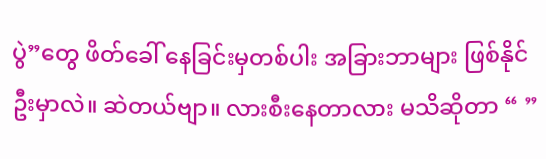ပွဲ”တွေ ဖိတ်ခေါ် နေခြင်းမှတစ်ပါး အခြားဘာများ ဖြစ်နိုင်ဦးမှာလဲ။ ဆဲတယ်ဗျာ။ လားစီးနေတာလား မသိဆိုတာ “ ”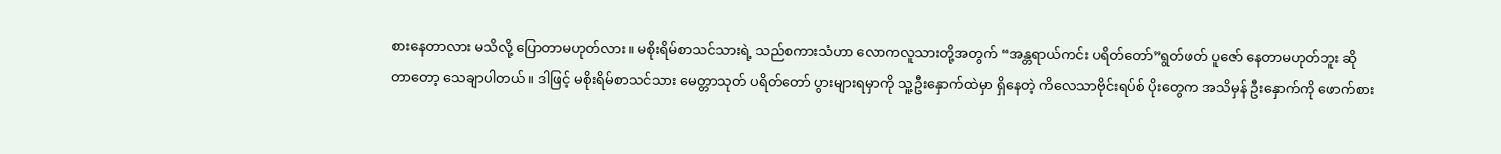စားနေတာလား မသိလို့ ပြောတာမဟုတ်လား။ မစိုးရိမ်စာသင်သားရဲ့ သည်စကားသံဟာ လောကလူသားတို့အတွက် “အန္တရာယ်ကင်း ပရိတ်တော်”ရွတ်ဖတ် ပူဇော် နေတာမဟုတ်ဘူး ဆိုတာတော့ သေချာပါတယ်။ ဒါဖြင့် မစိုးရိမ်စာသင်သား မေတ္တာသုတ် ပရိတ်တော် ပွားများရမှာကို သူ့ဦးနှောက်ထဲမှာ ရှိနေတဲ့ ကိလေသာဗိုင်းရပ်စ် ပိုးတွေက အသိမှန် ဦးနှောက်ကို ဖောက်စား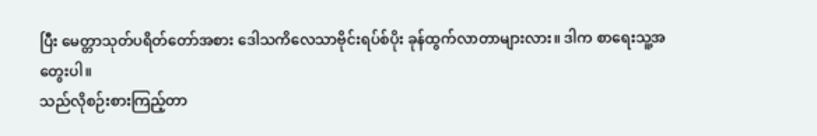ပြီး မေတ္တာသုတ်ပရိတ်တော်အစား ဒေါသကိလေသာဗိုင်းရပ်စ်ပိုး ခုန်ထွက်လာတာများလား။ ဒါက စာရေးသူ့အတွေးပါ။
သည်လိုစဉ်းစားကြည့်တာ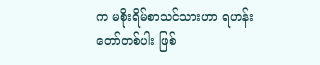က မစိုးရိမ်စာသင်သားဟာ ရဟန်းတော်တစ်ပါး ဖြစ်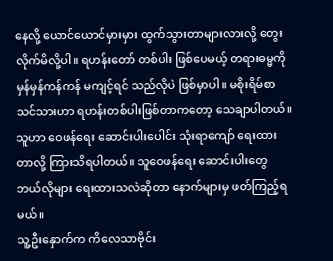နေလို့ ယောင်ယောင်မှားမှား ထွက်သွားတာများလားလို့ တွေးလိုက်မိလို့ပါ။ ရဟန်းတော် တစ်ပါး ဖြစ်ပေမယ့် တရားဓမ္မကို မှန်မှန်ကန်ကန် မကျင့်ရင် သည်လိုပဲ ဖြစ်မှာပါ။ မစိုးရိမ်စာသင်သားဟာ ရဟန်းတစ်ပါးဖြစ်တာကတော့ သေချာပါတယ်။ သူဟာ ဝေဖန်ရေး ဆောင်းပါးပေါင်း သုံးရာကျော် ရေးထားတာလို့ ကြားသိရပါတယ်။ သူဝေဖန်ရေး ဆောင်းပါးတွေ ဘယ်လိုများ ရေးထားသလဲဆိုတာ နောက်များမှ ဖတ်ကြည့်ရမယ်။
သူ့ဦးနှောက်က ကိလေသာဗိုင်း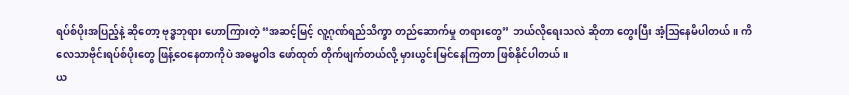ရပ်စ်ပိုးအပြည့်နဲ့ ဆိုတော့ ဗုဒ္ဓဘုရား ဟောကြားတဲ့ “အဆင့်မြင့် လူ့ဂုဏ်ရည်သိက္ခာ တည်ဆောက်မှု တရားတွေ” ဘယ်လိုရေးသလဲ ဆိုတာ တွေးပြီး အံ့ဩနေမိပါတယ်။ ကိလေသာဗိုင်းရပ်စ်ပိုးတွေ ဖြန့်ဝေနေတာကိုပဲ အဓမ္မဝါဒ ဖော်ထုတ် တိုက်ဖျက်တယ်လို့ မှားယွင်းမြင်နေကြတာ ဖြစ်နိုင်ပါတယ်။
ယ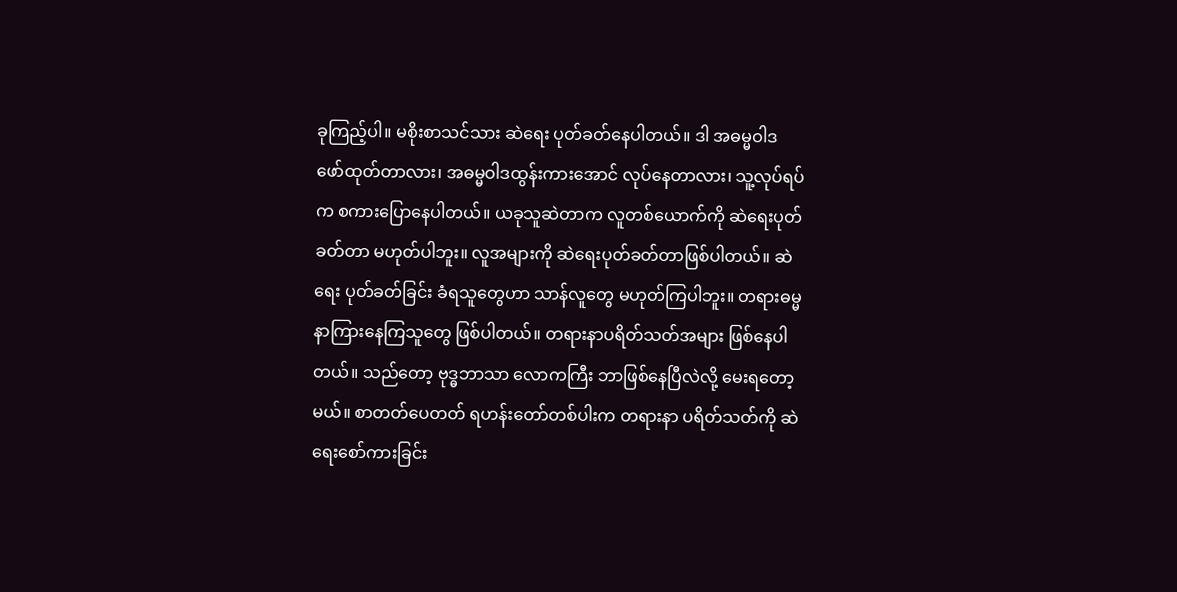ခုကြည့်ပါ။ မစိုးစာသင်သား ဆဲရေး ပုတ်ခတ်နေပါတယ်။ ဒါ အဓမ္မဝါဒ ဖော်ထုတ်တာလား၊ အဓမ္မဝါဒထွန်းကားအောင် လုပ်နေတာလား၊ သူ့လုပ်ရပ်က စကားပြောနေပါတယ်။ ယခုသူဆဲတာက လူတစ်ယောက်ကို ဆဲရေးပုတ်ခတ်တာ မဟုတ်ပါဘူး။ လူအများကို ဆဲရေးပုတ်ခတ်တာဖြစ်ပါတယ်။ ဆဲရေး ပုတ်ခတ်ခြင်း ခံရသူတွေဟာ သာန်လူတွေ မဟုတ်ကြပါဘူး။ တရားဓမ္မ နာကြားနေကြသူတွေ ဖြစ်ပါတယ်။ တရားနာပရိတ်သတ်အများ ဖြစ်နေပါတယ်။ သည်တော့ ဗုဒ္ဓဘာသာ လောကကြီး ဘာဖြစ်နေပြီလဲလို့ မေးရတော့မယ်။ စာတတ်ပေတတ် ရဟန်းတော်တစ်ပါးက တရားနာ ပရိတ်သတ်ကို ဆဲရေးစော်ကားခြင်း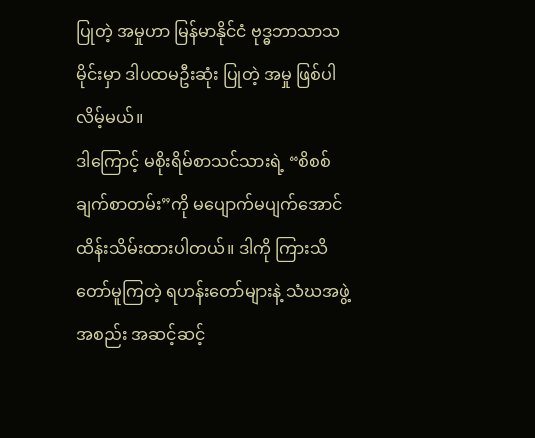ပြုတဲ့ အမှုဟာ မြန်မာနိုင်ငံ ဗုဒ္ဓဘာသာသမိုင်းမှာ ဒါပထမဦးဆုံး ပြုတဲ့ အမှု ဖြစ်ပါလိမ့်မယ်။
ဒါကြောင့် မစိုးရိမ်စာသင်သားရဲ့ “စိစစ်ချက်စာတမ်း”ကို မပျောက်မပျက်အောင် ထိန်းသိမ်းထားပါတယ်။ ဒါကို ကြားသိတော်မူကြတဲ့ ရဟန်းတော်များနဲ့ သံဃအဖွဲ့အစည်း အဆင့်ဆင့်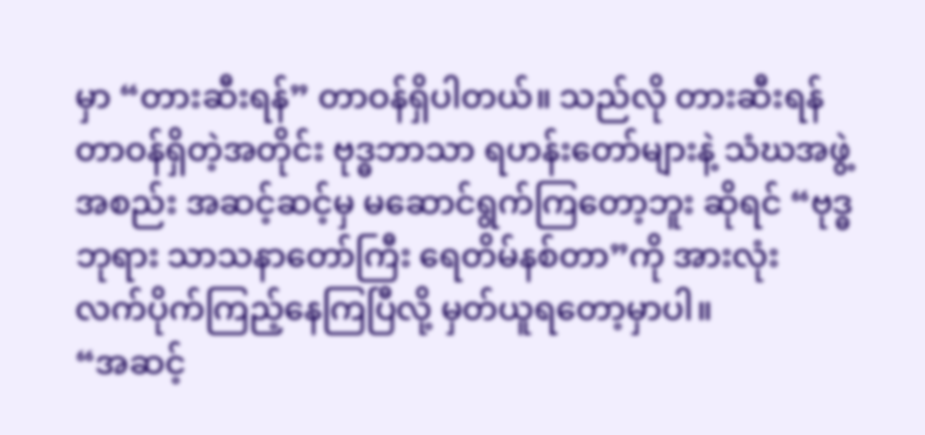မှာ “တားဆီးရန်” တာဝန်ရှိပါတယ်။ သည်လို တားဆီးရန် တာဝန်ရှိတဲ့အတိုင်း ဗုဒ္ဓဘာသာ ရဟန်းတော်များနဲ့ သံဃအဖွဲ့အစည်း အဆင့်ဆင့်မှ မဆောင်ရွက်ကြတော့ဘူး ဆိုရင် “ဗုဒ္ဓဘုရား သာသနာတော်ကြီး ရေတိမ်နစ်တာ”ကို အားလုံး လက်ပိုက်ကြည့်နေကြပြီလို့ မှတ်ယူရတော့မှာပါ။
“အဆင့်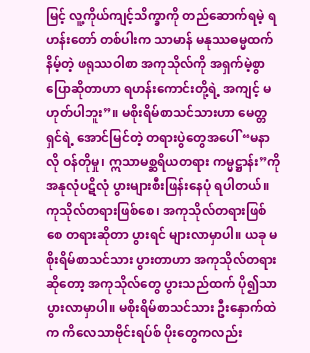မြင့် လူ့ကိုယ်ကျင့်သိက္ခာကို တည်ဆောက်ရမဲ့ ရဟန်းတော် တစ်ပါးက သာမာန် မနုဿဓမ္မထက် နိမ့်တဲ့ ဖရုဿဝါစာ အကုသိုလ်ကို အရှက်မဲ့စွာ ပြောဆိုတာဟာ ရဟန်းကောင်းတို့ရဲ့ အကျင့် မဟုတ်ပါဘူး”။ မစိုးရိမ်စာသင်သားဟာ မေတ္တရှင်ရဲ့ အောင်မြင်တဲ့ တရားပွဲတွေအပေါ် “မနာလို ဝန်တိုမှု၊ ဣသာမစ္ဆရိယတရား ကမ္မဋ္ဌာန်း”ကို အနုလုံပဋိလုံ ပွားများစီးဖြန်းနေပုံ ရပါတယ်။ ကုသိုလ်တရားဖြစ်စေ၊ အကုသိုလ်တရားဖြစ်စေ တရားဆိုတာ ပွားရင် များလာမှာပါ။ ယခု မစိုးရိမ်စာသင်သား ပွားတာဟာ အကုသိုလ်တရား ဆိုတော့ အကုသိုလ်တွေ ပွားသည်ထက် ပို၍သာ ပွားလာမှာပါ။ မစိုးရိမ်စာသင်သား ဦးနှောက်ထဲက ကိလေသာဗိုင်းရပ်စ် ပိုးတွေကလည်း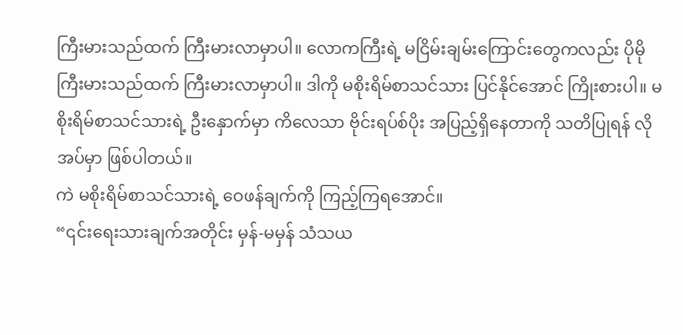ကြီးမားသည်ထက် ကြီးမားလာမှာပါ။ လောကကြီးရဲ့ မငြိမ်းချမ်းကြောင်းတွေကလည်း ပိုမိုကြီးမားသည်ထက် ကြီးမားလာမှာပါ။ ဒါကို မစိုးရိမ်စာသင်သား ပြင်နိုင်အောင် ကြိုးစားပါ။ မစိုးရိမ်စာသင်သားရဲ့ ဦးနှောက်မှာ ကိလေသာ ဗိုင်းရပ်စ်ပိုး အပြည့်ရှိနေတာကို သတိပြုရန် လိုအပ်မှာ ဖြစ်ပါတယ်။
ကဲ မစိုးရိမ်စာသင်သားရဲ့ ဝေဖန်ချက်ကို ကြည့်ကြရအောင်။
“၎င်းရေးသားချက်အတိုင်း မှန်-မမှန် သံသယ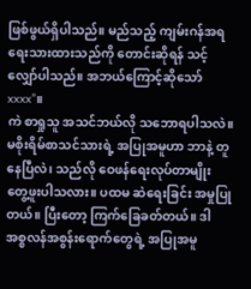ဖြစ်ဖွယ်ရှိပါသည်။ မည်သည့် ကျမ်းဂန်အရ ရေးသားထားသည်ကို တောင်းဆိုရန် သင့်လျှော်ပါသည်။ အဘယ်ကြောင့်ဆိုသော် xxxx”။
ကဲ စာရှုသူ အသင်ဘယ်လို သဘောရပါသလဲ။ မစိုးရိမ်စာသင်သားရဲ့ အပြုအမူဟာ ဘာနဲ့ တူနေပြီလဲ၊ သည်လို ဝေဖန်ရေးလုပ်တာမျိုး တွေ့ဖူးပါသလား။ ပထမ ဆဲရေးခြင်း အမှုပြုတယ်။ ပြီးတော့ ကြက်ခြေခတ်တယ်။ ဒါ အစ္စလန်အစွန်းရောက်တွေရဲ့ အပြုအမူ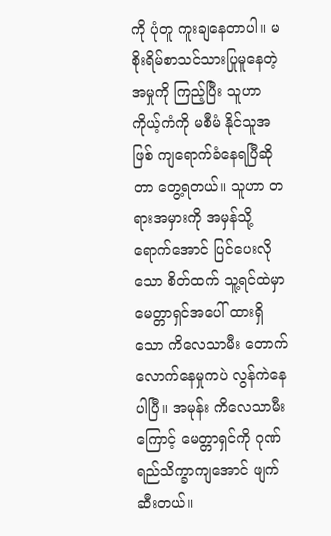ကို ပုံတူ ကူးချနေတာပါ။ မစိုးရိမ်စာသင်သားပြုမူနေတဲ့ အမှုကို ကြည့်ပြီး သူဟာ ကိုယ့်ကံကို မစီမံ နိုင်သူအဖြစ် ကျရောက်ခံနေရပြီဆိုတာ တွေ့ရတယ်။ သူဟာ တရားအမှားကို အမှန်သို့ ရောက်အောင် ပြင်ပေးလိုသော စိတ်ထက် သူ့ရင်ထဲမှာ မေတ္တာရှင်အပေါ် ထားရှိသော ကိလေသာမီး တောက်လောက်နေမှုကပဲ လွန်ကဲနေပါပြီ။ အမုန်း ကိလေသာမီးကြောင့် မေတ္တာရှင်ကို ဂုဏ်ရည်သိက္ခာကျအောင် ဖျက်ဆီးတယ်။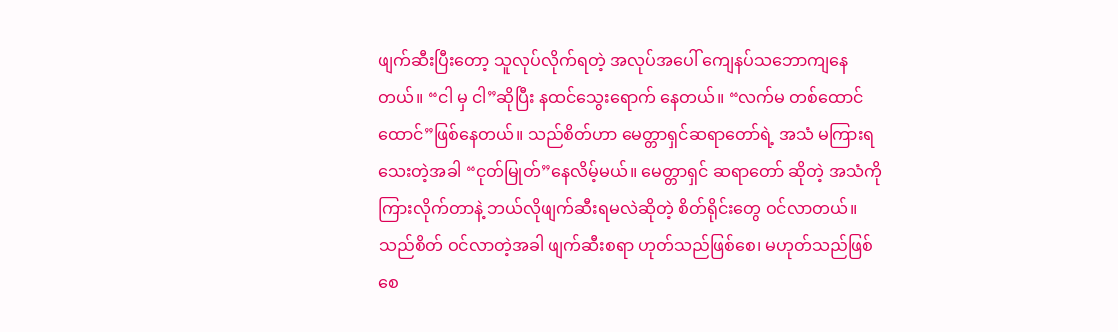ဖျက်ဆီးပြီးတော့ သူလုပ်လိုက်ရတဲ့ အလုပ်အပေါ် ကျေနပ်သဘောကျနေတယ်။ “ငါ မှ ငါ”ဆိုပြီး နထင်သွေးရောက် နေတယ်။ “လက်မ တစ်ထောင်ထောင်”ဖြစ်နေတယ်။ သည်စိတ်ဟာ မေတ္တာရှင်ဆရာတော်ရဲ့ အသံ မကြားရသေးတဲ့အခါ “ငုတ်မြုတ်”နေလိမ့်မယ်။ မေတ္တာရှင် ဆရာတော် ဆိုတဲ့ အသံကို ကြားလိုက်တာနဲ့ ဘယ်လိုဖျက်ဆီးရမလဲဆိုတဲ့ စိတ်ရိုင်းတွေ ဝင်လာတယ်။ သည်စိတ် ဝင်လာတဲ့အခါ ဖျက်ဆီးစရာ ဟုတ်သည်ဖြစ်စေ၊ မဟုတ်သည်ဖြစ်စေ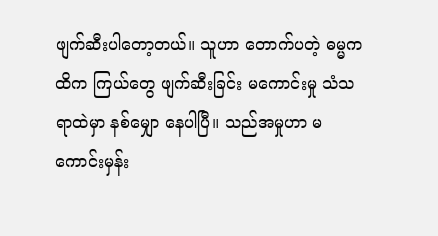ဖျက်ဆီးပါတော့တယ်။ သူဟာ တောက်ပတဲ့ ဓမ္မကထိက ကြယ်တွေ ဖျက်ဆီးခြင်း မကောင်းမှု သံသရာထဲမှာ နစ်မျှော နေပါပြီ။ သည်အမှုဟာ မကောင်းမှန်း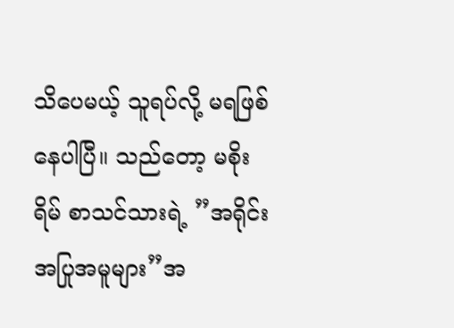သိပေမယ့် သူရပ်လို့ မရဖြစ်နေပါပြီ။ သည်တော့ မစိုးရိမ် စာသင်သားရဲ့ ”အရိုင်းအပြုအမူများ”အ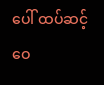ပေါ် ထပ်ဆင့်ဝေ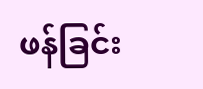ဖန်ခြင်း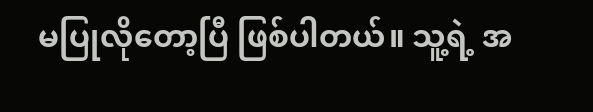မပြုလိုတော့ပြီ ဖြစ်ပါတယ်။ သူ့ရဲ့ အ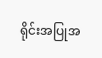ရိုင်းအပြုအ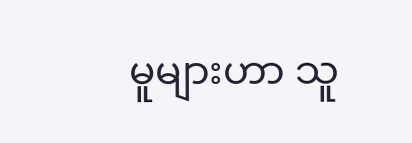မူများဟာ သူ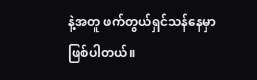နဲ့အတူ ဖက်တွယ်ရှင်သန်နေမှာ ဖြစ်ပါတယ်။